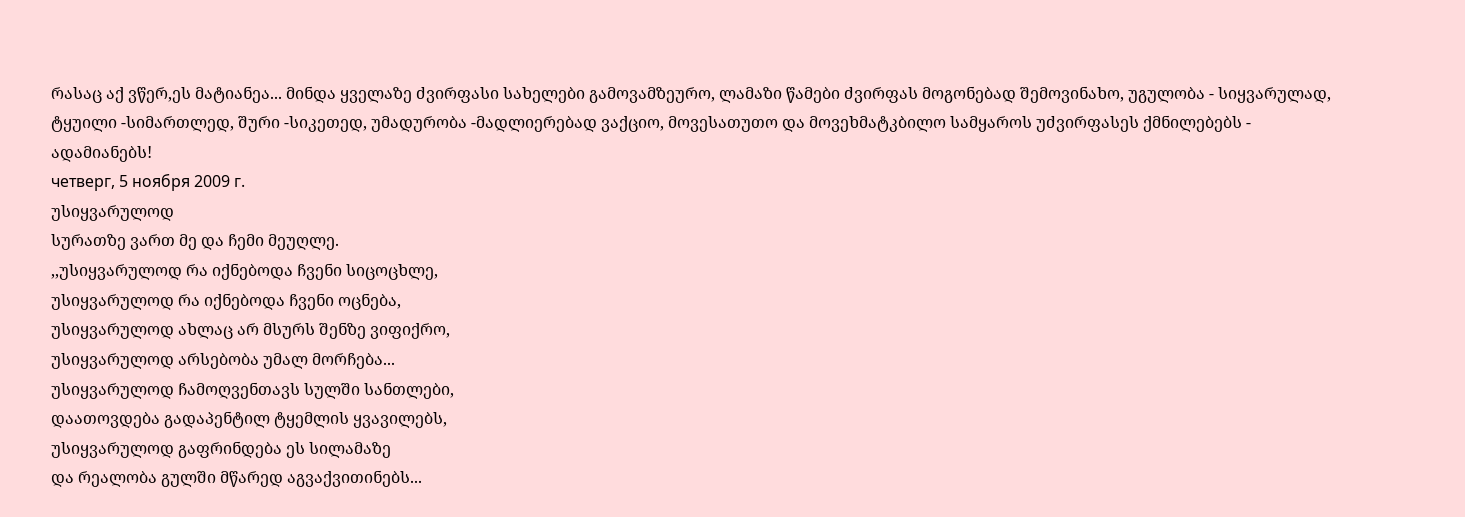რასაც აქ ვწერ,ეს მატიანეა... მინდა ყველაზე ძვირფასი სახელები გამოვამზეურო, ლამაზი წამები ძვირფას მოგონებად შემოვინახო, უგულობა - სიყვარულად, ტყუილი -სიმართლედ, შური -სიკეთედ, უმადურობა -მადლიერებად ვაქციო, მოვესათუთო და მოვეხმატკბილო სამყაროს უძვირფასეს ქმნილებებს - ადამიანებს!
четверг, 5 ноября 2009 г.
უსიყვარულოდ
სურათზე ვართ მე და ჩემი მეუღლე.
,,უსიყვარულოდ რა იქნებოდა ჩვენი სიცოცხლე,
უსიყვარულოდ რა იქნებოდა ჩვენი ოცნება,
უსიყვარულოდ ახლაც არ მსურს შენზე ვიფიქრო,
უსიყვარულოდ არსებობა უმალ მორჩება...
უსიყვარულოდ ჩამოღვენთავს სულში სანთლები,
დაათოვდება გადაპენტილ ტყემლის ყვავილებს,
უსიყვარულოდ გაფრინდება ეს სილამაზე
და რეალობა გულში მწარედ აგვაქვითინებს...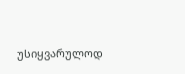უსიყვარულოდ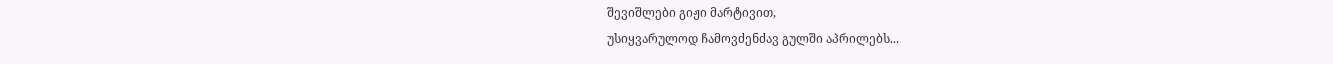შევიშლები გიჟი მარტივით,
უსიყვარულოდ ჩამოვძენძავ გულში აპრილებს...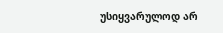უსიყვარულოდ არ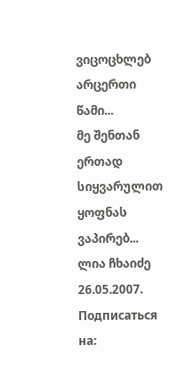ვიცოცხლებ არცერთი წამი...
მე შენთან ერთად სიყვარულით ყოფნას ვაპირებ...
ლია ჩხაიძე
26.05.2007.
Подписаться на: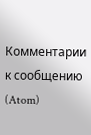Комментарии к сообщению (Atom)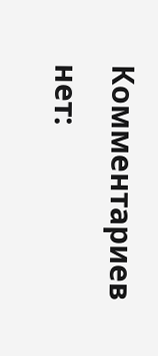Комментариев нет: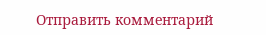Отправить комментарий